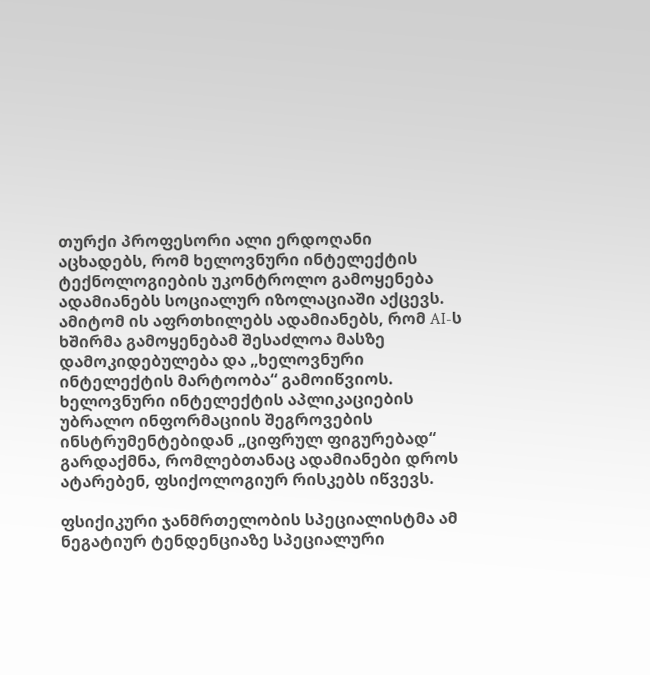თურქი პროფესორი ალი ერდოღანი აცხადებს, რომ ხელოვნური ინტელექტის ტექნოლოგიების უკონტროლო გამოყენება ადამიანებს სოციალურ იზოლაციაში აქცევს. ამიტომ ის აფრთხილებს ადამიანებს, რომ AI-ს ხშირმა გამოყენებამ შესაძლოა მასზე დამოკიდებულება და „ხელოვნური ინტელექტის მარტოობა“ გამოიწვიოს.
ხელოვნური ინტელექტის აპლიკაციების უბრალო ინფორმაციის შეგროვების ინსტრუმენტებიდან „ციფრულ ფიგურებად“ გარდაქმნა, რომლებთანაც ადამიანები დროს ატარებენ, ფსიქოლოგიურ რისკებს იწვევს.

ფსიქიკური ჯანმრთელობის სპეციალისტმა ამ  ნეგატიურ ტენდენციაზე სპეციალური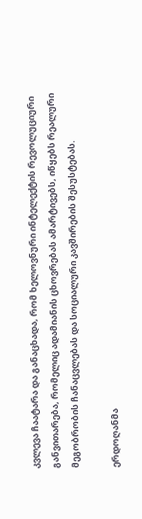კვლევა ჩაატარა და განაცხადა, რომ ხელოვნური ინტელექტის რევოლუციური განვითარება, რომელიც ადამიანის ცხოვრებას ამარტივებს, იწყებს რეალური მეგობრობის ჩანაცვლებას და სოციალური კავშირების შესუსტებას.

ერდოღანმა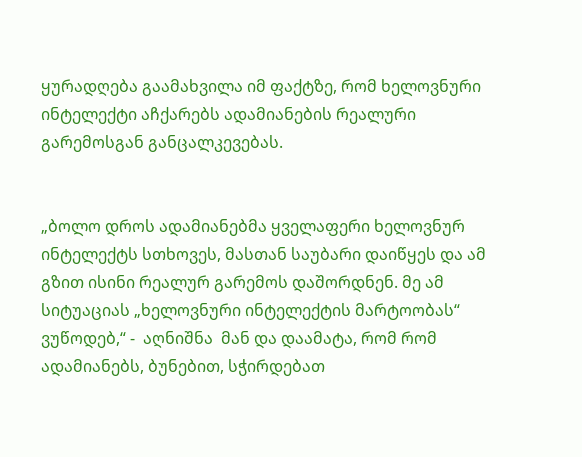ყურადღება გაამახვილა იმ ფაქტზე, რომ ხელოვნური ინტელექტი აჩქარებს ადამიანების რეალური გარემოსგან განცალკევებას.


„ბოლო დროს ადამიანებმა ყველაფერი ხელოვნურ ინტელექტს სთხოვეს, მასთან საუბარი დაიწყეს და ამ გზით ისინი რეალურ გარემოს დაშორდნენ. მე ამ სიტუაციას „ხელოვნური ინტელექტის მარტოობას“ ვუწოდებ,“ -  აღნიშნა  მან და დაამატა, რომ რომ ადამიანებს, ბუნებით, სჭირდებათ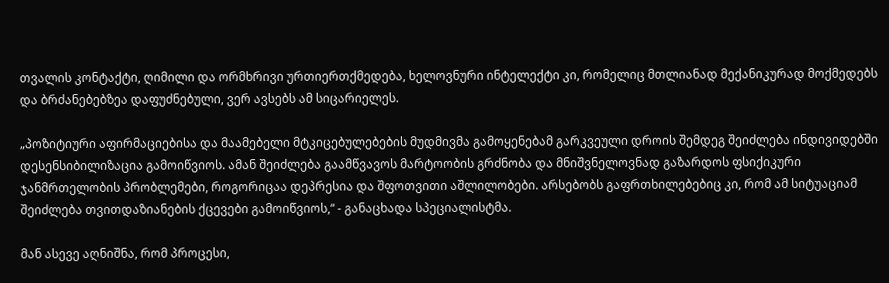თვალის კონტაქტი, ღიმილი და ორმხრივი ურთიერთქმედება, ხელოვნური ინტელექტი კი, რომელიც მთლიანად მექანიკურად მოქმედებს და ბრძანებებზეა დაფუძნებული, ვერ ავსებს ამ სიცარიელეს.

„პოზიტიური აფირმაციებისა და მაამებელი მტკიცებულებების მუდმივმა გამოყენებამ გარკვეული დროის შემდეგ შეიძლება ინდივიდებში დესენსიბილიზაცია გამოიწვიოს. ამან შეიძლება გაამწვავოს მარტოობის გრძნობა და მნიშვნელოვნად გაზარდოს ფსიქიკური ჯანმრთელობის პრობლემები, როგორიცაა დეპრესია და შფოთვითი აშლილობები. არსებობს გაფრთხილებებიც კი, რომ ამ სიტუაციამ შეიძლება თვითდაზიანების ქცევები გამოიწვიოს,“ - განაცხადა სპეციალისტმა.

მან ასევე აღნიშნა, რომ პროცესი,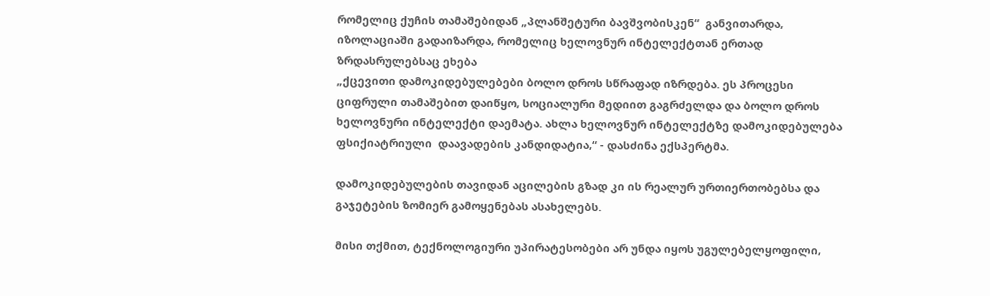რომელიც ქუჩის თამაშებიდან „პლანშეტური ბავშვობისკენ“  განვითარდა, იზოლაციაში გადაიზარდა, რომელიც ხელოვნურ ინტელექტთან ერთად ზრდასრულებსაც ეხება
„ქცევითი დამოკიდებულებები ბოლო დროს სწრაფად იზრდება. ეს პროცესი ციფრული თამაშებით დაიწყო, სოციალური მედიით გაგრძელდა და ბოლო დროს ხელოვნური ინტელექტი დაემატა. ახლა ხელოვნურ ინტელექტზე დამოკიდებულება ფსიქიატრიული  დაავადების კანდიდატია,“ - დასძინა ექსპერტმა.

დამოკიდებულების თავიდან აცილების გზად კი ის რეალურ ურთიერთობებსა და გაჯეტების ზომიერ გამოყენებას ასახელებს.

მისი თქმით, ტექნოლოგიური უპირატესობები არ უნდა იყოს უგულებელყოფილი,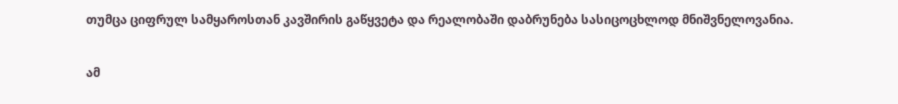თუმცა ციფრულ სამყაროსთან კავშირის გაწყვეტა და რეალობაში დაბრუნება სასიცოცხლოდ მნიშვნელოვანია.

ამ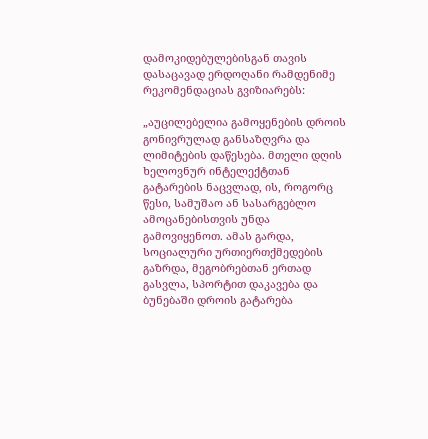დამოკიდებულებისგან თავის დასაცავად ერდოღანი რამდენიმე რეკომენდაციას გვიზიარებს:

„აუცილებელია გამოყენების დროის გონივრულად განსაზღვრა და ლიმიტების დაწესება. მთელი დღის ხელოვნურ ინტელექტთან გატარების ნაცვლად, ის, როგორც წესი, სამუშაო ან სასარგებლო ამოცანებისთვის უნდა გამოვიყენოთ. ამას გარდა, სოციალური ურთიერთქმედების გაზრდა, მეგობრებთან ერთად გასვლა, სპორტით დაკავება და ბუნებაში დროის გატარება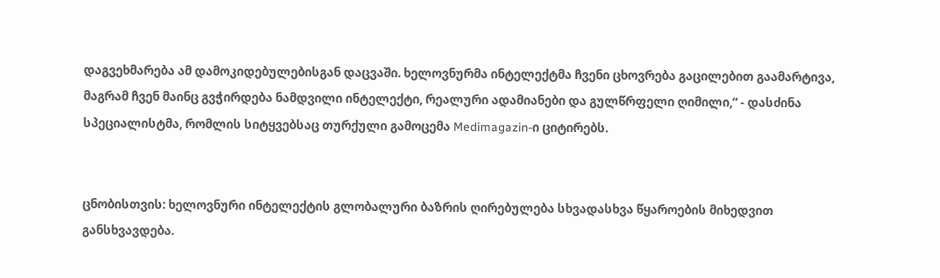დაგვეხმარება ამ დამოკიდებულებისგან დაცვაში. ხელოვნურმა ინტელექტმა ჩვენი ცხოვრება გაცილებით გაამარტივა, მაგრამ ჩვენ მაინც გვჭირდება ნამდვილი ინტელექტი, რეალური ადამიანები და გულწრფელი ღიმილი,“ - დასძინა სპეციალისტმა, რომლის სიტყვებსაც თურქული გამოცემა Medimagazin-ი ციტირებს.


ცნობისთვის: ხელოვნური ინტელექტის გლობალური ბაზრის ღირებულება სხვადასხვა წყაროების მიხედვით განსხვავდება.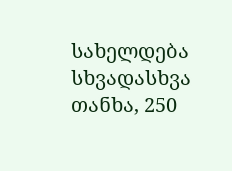სახელდება სხვადასხვა თანხა, 250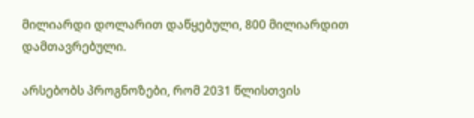მილიარდი დოლარით დაწყებული, 800 მილიარდით დამთავრებული.

არსებობს პროგნოზები, რომ 2031 წლისთვის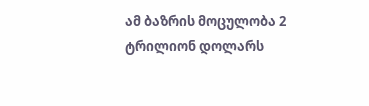ამ ბაზრის მოცულობა 2 ტრილიონ დოლარს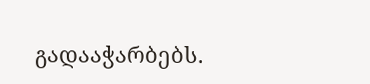გადააჭარბებს.